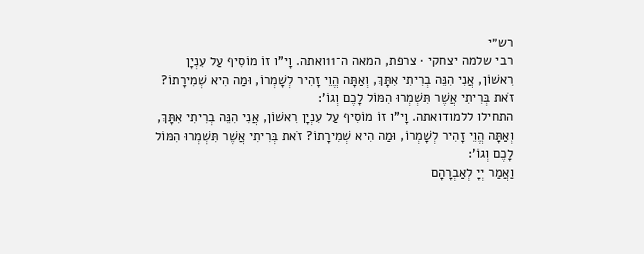רש״י
רבי שלמה יצחקי · צרפת, המאה ה־11ואתה. וָי"ו זוֹ מוֹסִיף עַל עִנְיָן רִאשׁוֹן, אֲנִי הִנֵּה בְרִיתִי אִתָּךְ, וְאַתָּה הֱוֵי זָהִיר לְשָׁמְרוֹ, וּמַה הִיא שְׁמִירָתוֹ? זֹאת בְּרִיתִי אֲשֶׁר תִּשְׁמְרוּ הִמּוֹל לָכֶם וְגוֹ':
התחילו ללמודואתה. וָי"ו זוֹ מוֹסִיף עַל עִנְיָן רִאשׁוֹן, אֲנִי הִנֵּה בְרִיתִי אִתָּךְ, וְאַתָּה הֱוֵי זָהִיר לְשָׁמְרוֹ, וּמַה הִיא שְׁמִירָתוֹ? זֹאת בְּרִיתִי אֲשֶׁר תִּשְׁמְרוּ הִמּוֹל לָכֶם וְגוֹ':
וַאֲמַר יְיָ לְאַבְרָהָם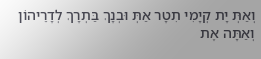וְאַתְּ יָת קְיָמִי תִטָר אַתְּ וּבְנָךְ בַּתְרָךְ לְדָרֵיהוֹן
וְאַתָּה אֶת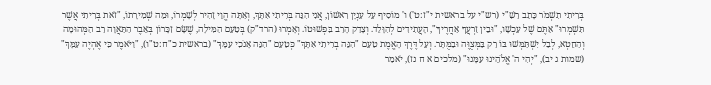בְּרִיתִי תִשְׁמֹר כָּתַב רַשִׁ"י (רש"י על בראשית י"ז:ט') ו' מוֹסִיף עַל עִנְיָן רִאשׁוֹן, אֲנִי הִנֵּה בְּרִיתִי אִתָּךְ, וְאַתָּה הֱוֵי זָהִיר לְשָׁמְרוֹ, וּמַה שְׁמִירָתוֹ, "זֹאת בְּרִיתִי אֲשֶׁר תִּשְׁמְרוּ" אַתֶּם שֶׁל עַכְשָׁו, "וּבֵין זַרְעֲךָ אַחֲרֶיךָ", הָעֲתִידִים לְהִוָּלֵד. וְצָדַק הָרַב בִּפְשׁוּטוֹ. וְאָמְרוּ (הרד"ק) בְּטַעַם הַמִּילָה, שֶׁשָּׂם זִכָּרוֹן בְּאֵבֶר הַתַּאֲוָה רַב הַמְּהוּמָה וְהַחֵטְא, לְבַל יִשְׁתַּמְּשׁוּ בּוֹ רַק בַּמְּצֻוֶּה וּבַמֻּתָּר. וְעַל דֶּרֶךְ הָאֱמֶת טַעַם "הִנֵּה בְרִיתִי אִתָּךְ" כְּטַעַם "הִנֵּה אָנֹכִי עִמָּךְ" (בראשית כ"ח:ט"ו), "וַיֹּאמֶר כִּי אֶהְיֶה עִמָּךְ" (שמות ג יב), "יְהִי ה' אֱלֹהֵינוּ עִמָּנוּ" (מלכים א ח נז), יֹאמַר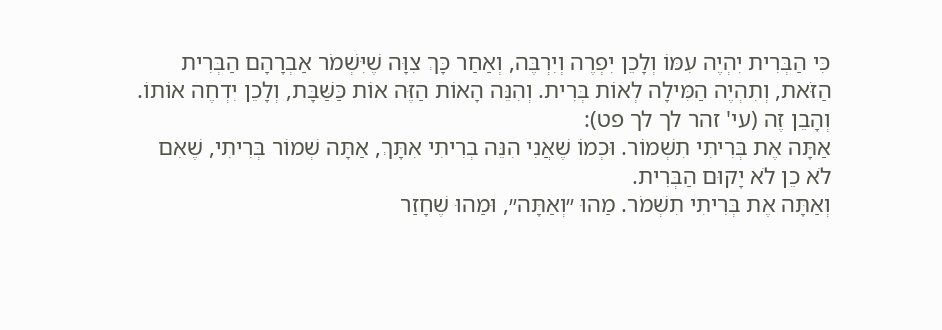כִּי הַבְּרִית יִהְיֶה עִמּוֹ וְלָכֵן יִפְרֶה וְיִרְבֶּה, וְאַחַר כָּךְ צִוָּה שֶׁיִּשְׁמֹר אַבְרָהָם הַבְּרִית הַזֹּאת, וְתִהְיֶה הַמִּילָה לְאוֹת בְּרִית. וְהִנֵּה הָאוֹת הַזֶּה אוֹת כַּשַּׁבָּת, וְלָכֵן יִדְחֶה אוֹתוֹ. וְהָבֵן זֶה (עי' זהר לך לך פט):
אַתָּה אֶת בְּרִיתִי תִשְׁמוֹר. וּכְמוֹ שֶׁאֲנִי הִנֵּה בְרִיתִי אִתָּךְ, אַתָּה שְׁמוֹר בְּרִיתִי, שֶׁאִם לֹא כֵן לֹא יָקוּם הַבְּרִית.
וְאַתָּה אֶת בְּרִיתִי תִשְׁמֹר. מַהוּ ״וְאַתָּה״, וּמַהוּ שֶׁחָזַר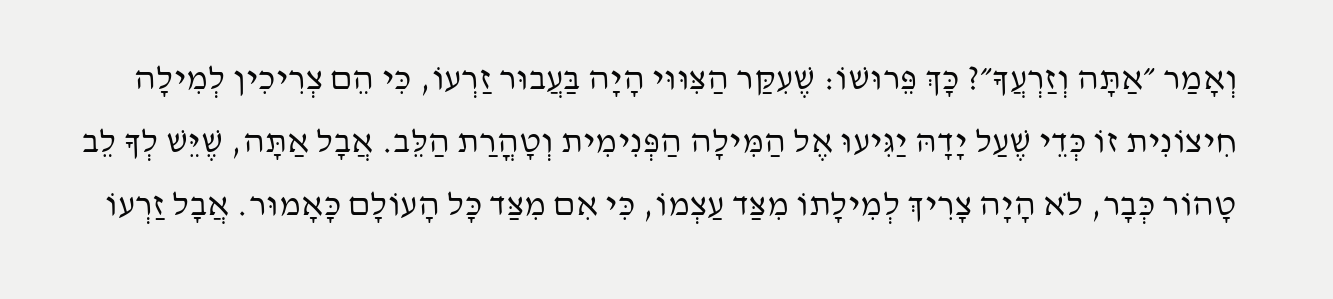וְאָמַר ״אַתָּה וְזַרְעֲךָ״? כָּךְ פֵּרוּשׁוֹ: שֶׁעִקַּר הַצִּוּוּי הָיָה בַּעֲבוּר זַרְעוֹ, כִּי הֵם צְרִיכִין לְמִילָה חִיצוֹנִית זוֹ כְּדֵי שֶׁעַל יָדָהּ יַגִּיעוּ אֶל הַמִּילָה הַפְּנִימִית וְטָהֳרַת הַלֵּב. אֲבָל אַתָּה, שֶׁיֵּשׁ לְךָ לֵב טָהוֹר כְּבָר, לֹא הָיָה צָרִיךְ לְמִילָתוֹ מִצַּד עַצְמוֹ, כִּי אִם מִצַּד כָּל הָעוֹלָם כָּאָמוּר. אֲבָל זַרְעוֹ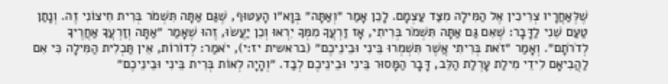שֶׁלְּאַחֲרָיו צְרִיכִין אֶל הַמִּילָה מִצַּד עַצְמָם. לָכֵן אָמַר ״וְאַתָּה״ בְּוָא״ו הָעִטּוּף, שֶׁגַּם אַתָּה תִּשְׁמֹר בְּרִית חִיצוֹנִי זֶה. וְנָתַן טַעַם שֵׁנִי לַדָּבָר: שֶׁאִם גַּם אַתָּה תִּשְׁמֹר בְּרִיתִי, אָז זַרְעֲךָ מִמְּךָ יִרְאוּ וְכֵן יַעֲשׂוּ, זֶהוּ שֶׁאָמַר ״אַתָּה וְזַרְעֲךָ אַחֲרֶיךָ לְדֹרֹתָם״. וְאָמַר ״זֹאת בְּרִיתִי אֲשֶׁר תִּשְׁמְרוּ בֵּינִי וּבֵינֵיכֶם״ (בראשית יז:י), יֹאמַר: לְדוֹרוֹת, אֵין תַּכְלִית הַמִּילָה כִּי אִם לַהֲבִיאָם לִידֵי מִילַת עָרְלַת הַלֵּב, דָּבָר הַמָּסוּר בֵּינִי וּבֵינֵיכֶם לְבַד. ״וְהָיָה לְאוֹת בְּרִית בֵּינִי וּבֵינֵיכֶם״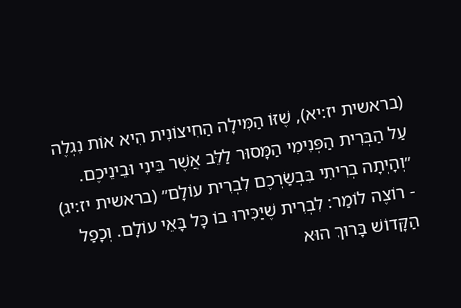(בראשית יז:יא), שֶׁזּוֹ הַמִּילָה הַחִיצוֹנִית הִיא אוֹת נִגְלֶה עַל הַבְּרִית הַפְּנִימִי הַמָּסוּר לַלֵּב אֲשֶׁר בֵּינִי וּבֵינֵיכֶם. ״וְהָיְתָה בְרִיתִי בִּבְשַׂרְכֶם לִבְרִית עוֹלָם״ (בראשית יז:יג) - רוֹצֶה לוֹמַר: לִבְרִית שֶׁיַּכִּירוּ בוֹ כָּל בָּאֵי עוֹלָם. וְכָפַל הַקָּדוֹשׁ בָּרוּךְ הוּא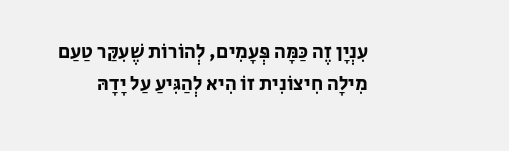עִנְיָן זֶה כַּמָּה פְּעָמִים, לְהוֹרוֹת שֶׁעִקַּר טַעַם מִילָה חִיצוֹנִית זוֹ הִיא לְהַגִּיעַ עַל יָדָהּ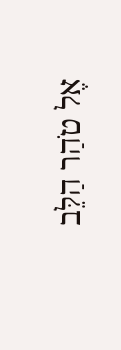אֶל טֹהַר הַלֵּב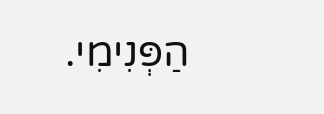הַפְּנִימִי.